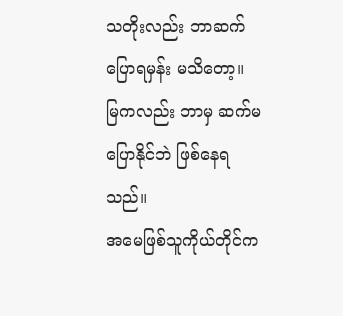သတိုးလည်း ဘာဆက်ပြောရမှန်း မသိတော့။
မြကလည်း ဘာမှ ဆက်မပြောနိုင်ဘဲ ဖြစ်နေရသည်။
အမေဖြစ်သူကိုယ်တိုင်က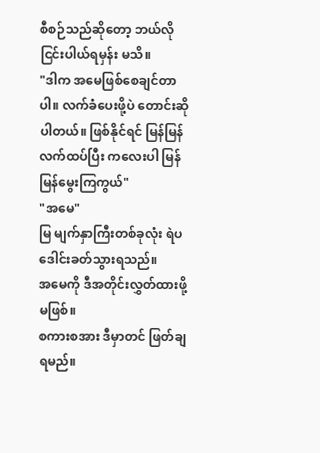စီစဉ်သည်ဆိုတော့ ဘယ်လိုငြင်းပါယ်ရမှန်း မသိ။
"ဒါက အမေဖြစ်စေချင်တာပါ။ လက်ခံပေးဖို့ပဲ တောင်းဆိုပါတယ်။ ဖြစ်နိုင်ရင် မြန်မြန်လက်ထပ်ပြီး ကလေးပါ မြန်မြန်မွေးကြကွယ်"
"အမေ"
မြ မျက်နှာကြီးတစ်ခုလုံး ရဲပဒေါင်းခတ်သွားရသည်။
အမေကို ဒီအတိုင်းလွှတ်ထားဖို့မဖြစ်။
စကားစအား ဒီမှာတင် ဖြတ်ချရမည်။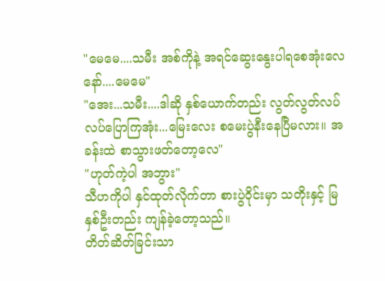"မေမေ....သမီး အစ်ကိုနဲ့ အရင်ဆွေးနွေးပါရစေအုံးလေနော်....မေမေ"
"အေး...သမီး....ဒါဆို နှစ်ယောက်တည်း လွတ်လွတ်လပ်လပ်ပြောကြအုံး...မြေးလေး စမေးပွဲနီးနေပြီမလား။ အခန်းထဲ စာသွားဖတ်တော့လေ"
"ဟုတ်ကဲ့ပါ အဘွား"
သီဟကိုပါ နှင်ထုတ်လိုက်တာ စားပွဲဝိုင်းမှာ သတိုးနှင့် မြနှစ်ဦးတည်း ကျန်ခဲ့တော့သည်။
တိတ်ဆိတ်ခြင်းသာ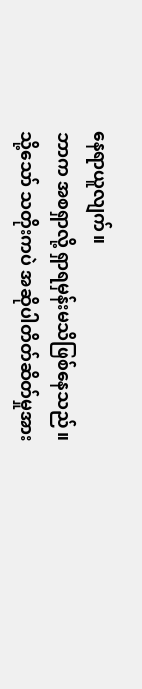နေရာယူလျက်။
ဘာက အစရှာလို့ ရှာရမှန်းမသိဖြစ်နေသည်။
သို့သော် သတိုးကပဲ အဆိုပါတိတ်ဆိတ်မှုအား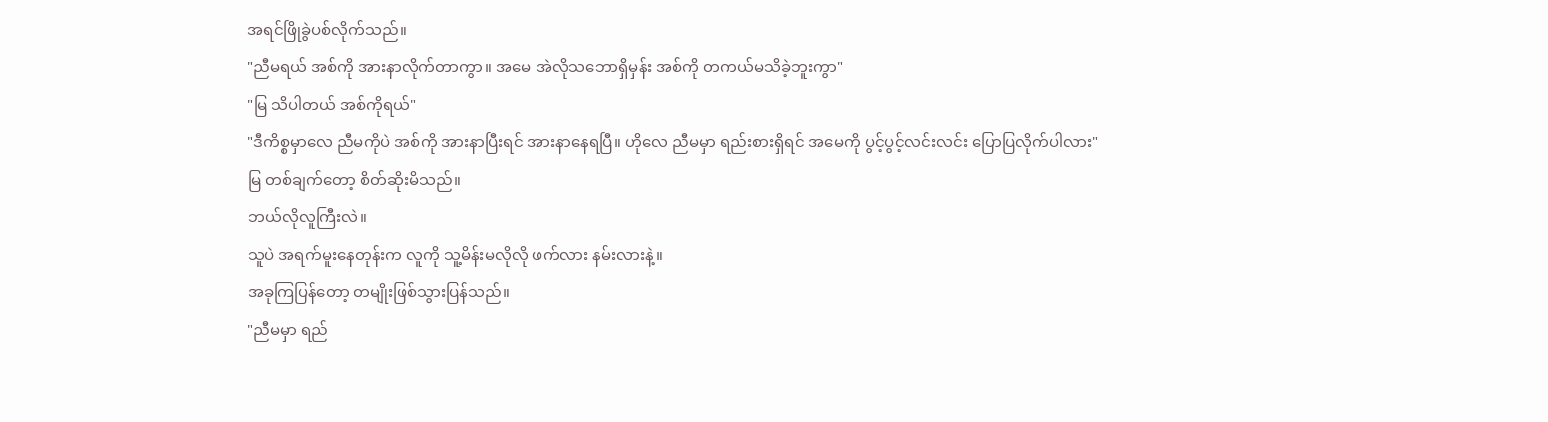အရင်ဖြိုခွဲပစ်လိုက်သည်။
"ညီမရယ် အစ်ကို အားနာလိုက်တာကွာ။ အမေ အဲလိုသဘောရှိမှန်း အစ်ကို တကယ်မသိခဲ့ဘူးကွာ"
"မြ သိပါတယ် အစ်ကိုရယ်"
"ဒီကိစ္စမှာလေ ညီမကိုပဲ အစ်ကို အားနာပြီးရင် အားနာနေရပြီ။ ဟိုလေ ညီမမှာ ရည်းစားရှိရင် အမေကို ပွင့်ပွင့်လင်းလင်း ပြောပြလိုက်ပါလား"
မြ တစ်ချက်တော့ စိတ်ဆိုးမိသည်။
ဘယ်လိုလူကြီးလဲ။
သူပဲ အရက်မူးနေတုန်းက လူကို သူ့မိန်းမလိုလို ဖက်လား နမ်းလားနဲ့။
အခုကြပြန်တော့ တမျိုးဖြစ်သွားပြန်သည်။
"ညီမမှာ ရည်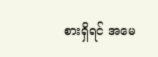စားရှိရင် အမေ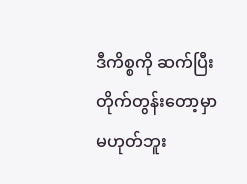ဒီကိစ္စကို ဆက်ပြီးတိုက်တွန်းတော့မှာ မဟုတ်ဘူး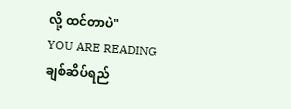လို့ ထင်တာပဲ"
YOU ARE READING
ချစ်ဆိပ်ရည်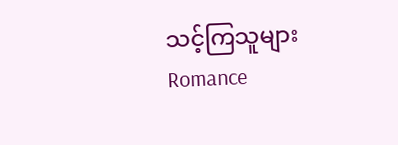သင့်ကြသူများ
Romance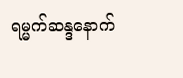ရမ္မက်ဆန္ဒနောက်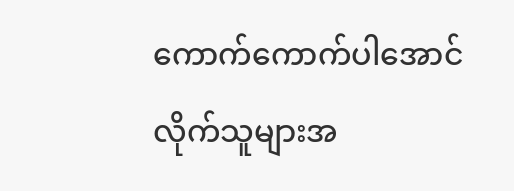ကောက်ကောက်ပါအောင် လိုက်သူများအ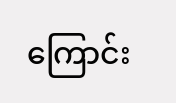ကြောင်း